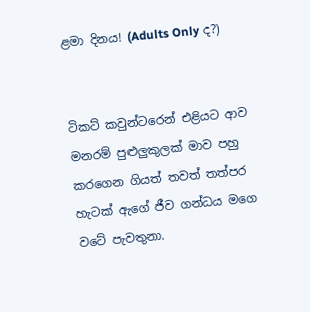ළමා දිනය! (Adults Only ද?)


ටිකට් කවුන්ටරෙන් එළියට ආව මනරම් පුළුලුකුලක් මාව පහු කරගෙන ගියත් තවත් තත්පර හැටක් ඇගේ ජීව ගන්ධය මගෙ වටේ පැවතුනා.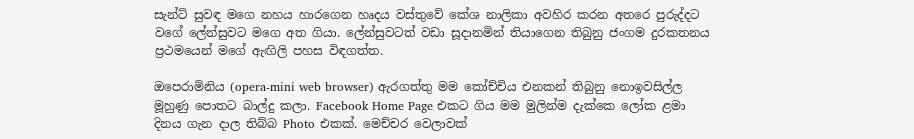සැන්ට් සුවඳ මගෙ නහය හාරගෙන හෘදය වස්තුවේ කේශ නාලිකා අවහිර කරන අතරෙ පුරුද්දට වගේ ලේන්සුවට මගෙ අත ගියා. ලේන්සුවටත් වඩා සූදානමින් තියාගෙන තිබුනු ජංගම දුරකතනය ප්‍රථමයෙන් මගේ ඇඟිලි පහස විඳගත්ත.

ඔපෙරාමිනිය (opera-mini web browser) ඇරගත්තු මම කෝච්චිය එනකන් තිබුනු නොඉවසිල්ල මූහුණු පොතට බාල්දු කලා. Facebook Home Page එකට ගිය මම මුලින්ම දැක්කෙ ලෝක ළමා දිනය ගැන දාල තිබ්බ Photo එකක්. මෙච්චර වෙලාවක්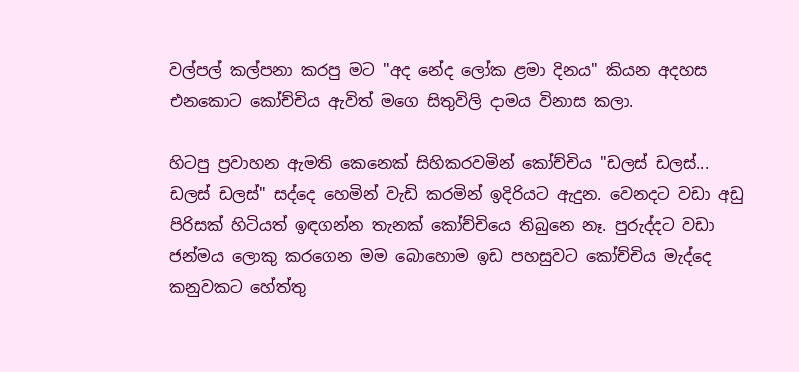වල්පල් කල්පනා කරපු මට "අද නේද ලෝක ළමා දිනය" කියන අදහස එනකොට කෝච්චිය ඇවිත් මගෙ සිතුවිලි දාමය විනාස කලා.

හිටපු ප්‍රවාහන ඇමති කෙනෙක් සිහිකරවමින් කෝච්චිය "ඩලස් ඩලස්... ඩලස් ඩලස්" සද්දෙ හෙමින් වැඩි කරමින් ඉදිරියට ඇදුන. වෙනදට වඩා අඩු පිරිසක් හිටියත් ඉඳගන්න තැනක් කෝච්චියෙ තිබුනෙ නෑ. පුරුද්දට වඩා ජන්මය ලොකු කරගෙන මම බොහොම ඉඩ පහසුවට කෝච්චිය මැද්දෙ කනුවකට හේත්තු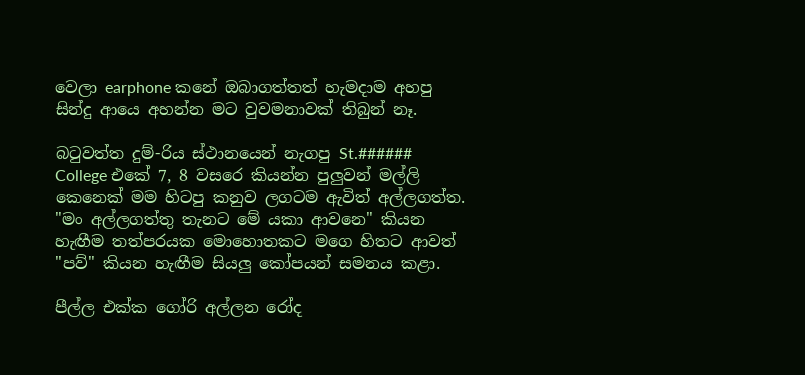වෙලා earphone කනේ ඔබාගත්තත් හැමදාම අහපු සින්දු ආයෙ අහන්න මට වුවමනාවක් තිබුන් නෑ.

බටුවත්ත දුම්-රිය ස්ථානයෙන් නැගපු St.###### College එකේ 7, 8 වසරෙ කියන්න පුලුවන් මල්ලි කෙනෙක් මම හිටපු කනුව ලගටම ඇවිත් අල්ලගත්ත. "මං අල්ලගත්තු තැනට මේ යකා ආවනෙ" කියන හැඟීම තත්පරයක මොහොතකට මගෙ හිතට ආවත් "පව්" කියන හැඟීම සියලු කෝපයන් සමනය කළා.

පීල්ල එක්ක ගෝරි අල්ලන රෝද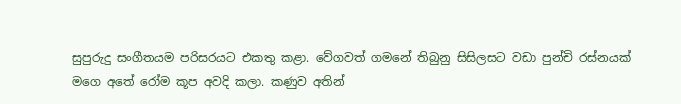සුපුරුදු සංගීතයම පරිසරයට එකතු කළා. වේගවත් ගමනේ තිබුනු සිසිලසට වඩා පුන්චි රස්නයක් මගෙ අතේ රෝම කූප අවදි කලා. කණුව අතින්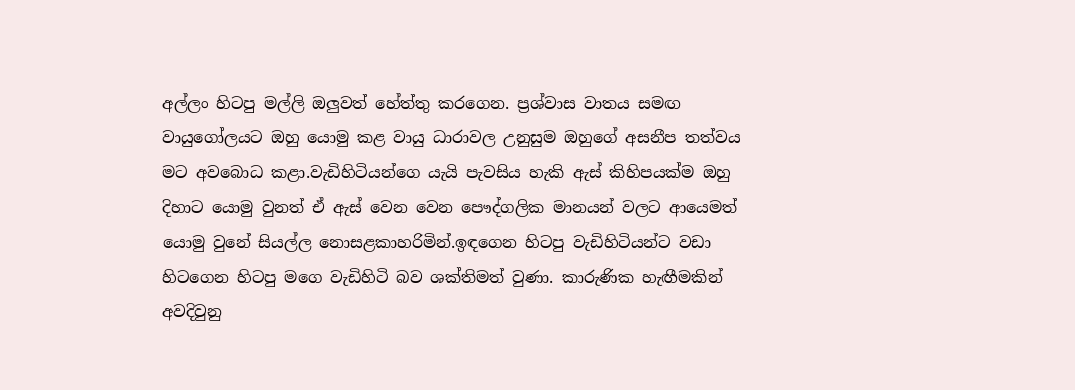අල්ලං හිටපු මල්ලි ඔලුවත් හේත්තු කරගෙන. ප්‍රශ්වාස වාතය සමඟ වායුගෝලයට ඔහු යොමු කළ වායු ධාරාවල උනුසුම ඔහුගේ අසනීප තත්වය මට අවබොධ කළා.වැඩිහිටියන්ගෙ යැයි පැවසිය හැකි ඇස් කිහිපයක්ම ඔහු දිහාට යොමු වුනත් ඒ ඇස් වෙන වෙන පෞද්ගලික මානයන් වලට ආයෙමත් යොමු වුනේ සියල්ල නොසළකාහරිමින්.ඉඳගෙන හිටපු වැඩිහිටියන්ට වඩා හිටගෙන හිටපු මගෙ වැඩිහිටි බව ශක්තිමත් වුණා. කාරුණික හැඟීමකින් අවදිවුනු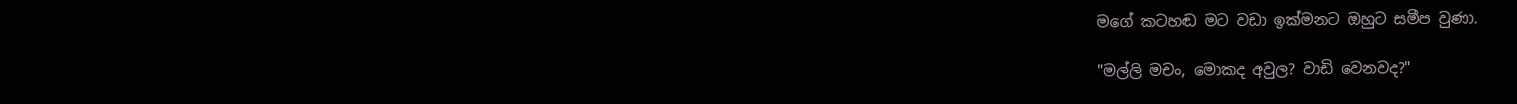මගේ කටහඬ මට වඩා ඉක්මනට ඔහුට සමීප වුණා.

"මල්ලි මචං, මොකද අවුල? වාඩි වෙනවද?"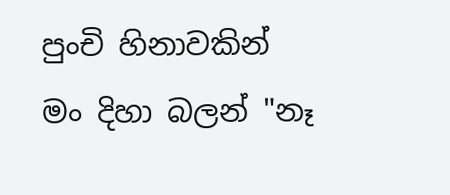පුංචි හිනාවකින් මං දිහා බලන් "නෑ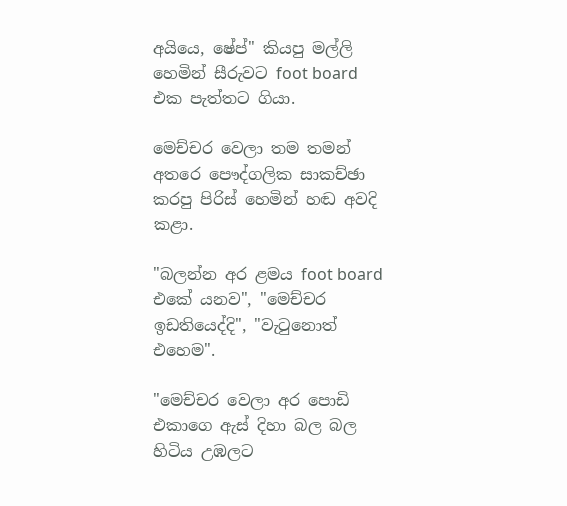අයියෙ, ෂේප්" කියපු මල්ලි හෙමින් සීරුවට foot board එක පැත්තට ගියා.

මෙච්චර වෙලා තම තමන් අතරෙ පෞද්ගලික සාකච්ඡා කරපු පිරිස් හෙමින් හඬ අවදි කළා.

"බලන්න අර ළමය foot board එකේ යනව", "මෙච්චර ඉඩතියෙද්දි", "වැටුනොත් එහෙම".

"මෙච්චර වෙලා අර පොඩි එකාගෙ ඇස් දිහා බල බල හිටිය උඹලට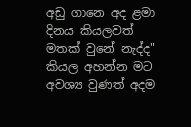අඩු ගානෙ අද ළමා දිනය කියලවත් මතක් වුනේ නැද්ද" කියල අහන්න මට අවශ්‍ය වුණත් අදම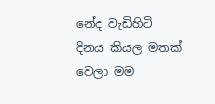නේද වැඩිහිටි දිනය කියල මතක් වෙලා මම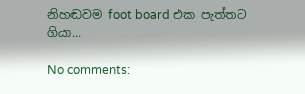නිහඬවම foot board එක පැත්තට ගියා...

No comments: